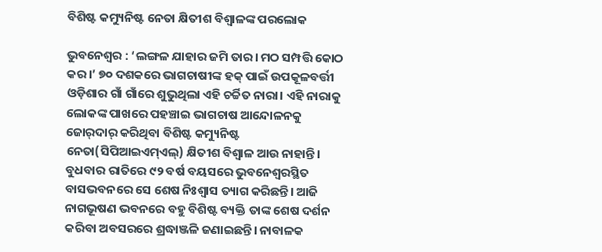ବିଶିଷ୍ଟ କମ୍ୟୁନିଷ୍ଟ ନେତା କ୍ଷିତୀଶ ବିଶ୍ୱାଳଙ୍କ ପରଲୋକ

ଭୁବନେଶ୍ବର : ‘ଲଙ୍ଗଳ ଯାହାର ଜମି ତାର। ମଠ ସମ୍ପତ୍ତି କୋଠ କର।’ ୭୦ ଦଶକରେ ଭାଗଚାଷୀଙ୍କ ହକ୍‌ ପାଇଁ ଉପକୂଳବର୍ତ୍ତୀ ଓଡ଼ିଶାର ଗାଁ ଗାଁରେ ଶୁଭୁଥିଲା ଏହି ଚର୍ଚ୍ଚିତ ନାରା। ଏହି ନାରାକୁ ଲୋକଙ୍କ ପାଖରେ ପହଞ୍ଚାଇ ଭାଗଚାଷ ଆନ୍ଦୋଳନକୁ ଜୋର୍‌ଦାର୍‌ କରିଥିବା ବିଶିଷ୍ଟ କମ୍ୟୁନିଷ୍ଟ ନେତା(ସିପିଆଇଏମ୍‌ଏଲ୍‌) କ୍ଷିତୀଶ ବିଶ୍ବାଳ ଆଉ ନାହାନ୍ତି। ବୁଧବାର ରାତି‌ରେ ୯୨ ବର୍ଷ ବୟସରେ ଭୁବନେଶ୍ବରସ୍ଥିତ ବାସଭବନରେ ସେ ଶେଷ ନିଃଶ୍ବାସ ତ୍ୟାଗ କରିଛନ୍ତି। ଆଜି ନାଗଭୂଷଣ ଭବନରେ ବହୁ ବିଶିଷ୍ଟ ବ୍ୟକ୍ତି ତାଙ୍କ ଶେଷ ଦର୍ଶନ କରିବା ଅବସରରେ ଶ୍ରଦ୍ଧାଞ୍ଜଳି ଜଣାଇଛନ୍ତି। ନାବାଳକ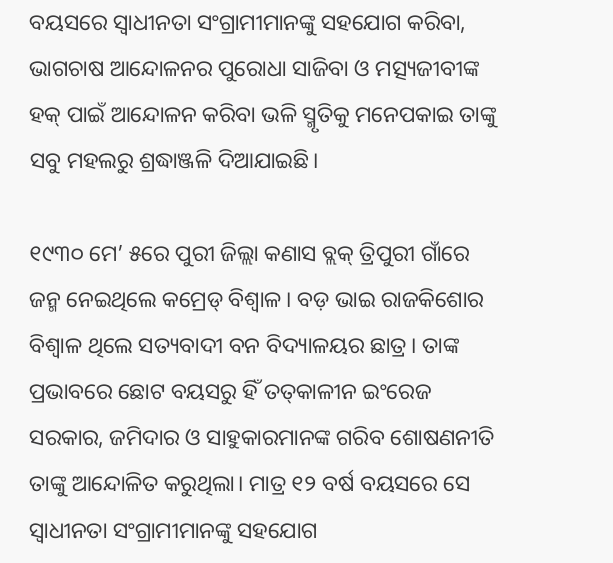ବୟସରେ ସ୍ବାଧୀନତା ସଂଗ୍ରାମୀମାନଙ୍କୁ ସହଯୋଗ କରିବା, ଭାଗଚାଷ ଆନ୍ଦୋଳନର ପୁରୋଧା ସାଜିବା ଓ ମତ୍ସ୍ୟଜୀବୀଙ୍କ ହକ୍‌ ପାଇଁ ଆନ୍ଦୋଳନ କରିବା ଭଳି ସ୍ମୃତିକୁ ମନେପକାଇ ତାଙ୍କୁ ସବୁ ମହଲରୁ ଶ୍ରଦ୍ଧାଞ୍ଜଳି ଦିଆଯାଇଛି।

୧୯୩୦ ମେ’ ୫ରେ ପୁରୀ ଜିଲ୍ଲା କଣାସ ବ୍ଲକ୍‌ ତ୍ରିପୁରୀ ଗାଁରେ ଜନ୍ମ ନେଇଥିଲେ କମ୍ରେଡ୍‌ ବିଶ୍ବାଳ। ବଡ଼ ଭାଇ ରାଜକିଶୋର ବିଶ୍ବାଳ ଥିଲେ ସତ୍ୟବାଦୀ ବନ ବିଦ୍ୟାଳୟର ଛାତ୍ର। ତାଙ୍କ ପ୍ରଭାବରେ ଛୋଟ ବୟସରୁ ହିଁ ତତ୍‌କାଳୀନ ଇଂରେଜ ସରକାର, ଜମିଦାର ଓ ସାହୁକାରମାନଙ୍କ ଗରିବ ଶୋଷଣନୀତି ତାଙ୍କୁ ଆନ୍ଦୋଳିତ କରୁଥିଲା। ମାତ୍ର ୧୨ ବର୍ଷ ବୟସରେ ସେ ସ୍ବାଧୀନତା ସଂଗ୍ରାମୀମାନଙ୍କୁ ସହଯୋଗ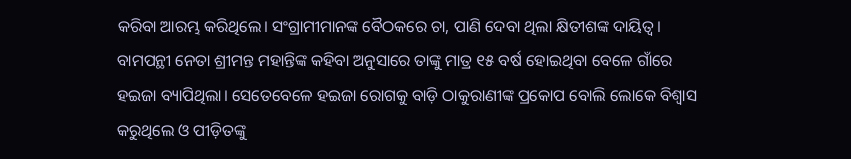କରିବା ଆରମ୍ଭ କରିଥିଲେ। ସଂଗ୍ରାମୀମାନଙ୍କ ବୈଠକରେ ଚା, ପାଣି ଦେବା ଥିଲା କ୍ଷିତୀଶଙ୍କ ଦାୟିତ୍ବ। ବାମପନ୍ଥୀ ନେତା ଶ୍ରୀମନ୍ତ ମହାନ୍ତିଙ୍କ କହିବା ଅନୁସାରେ ତାଙ୍କୁ ମାତ୍ର ୧୫ ବର୍ଷ ହୋଇଥିବା ବେଳେ ଗାଁରେ ହଇଜା ବ୍ୟାପିଥିଲା। ସେତେବେଳେ ହଇଜା ରୋଗକୁ ବାଡ଼ି ଠାକୁରାଣୀଙ୍କ ପ୍ରକୋପ ବୋଲି ଲୋକେ ବିଶ୍ବାସ କରୁଥିଲେ ଓ ପୀଡ଼ିତଙ୍କୁ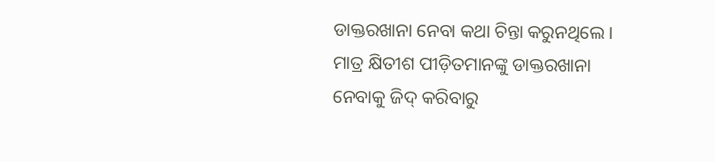ଡାକ୍ତରଖାନା ନେବା କଥା ଚିନ୍ତା କରୁନଥିଲେ। ମାତ୍ର କ୍ଷିତୀଶ ପୀଡ଼ିତମାନଙ୍କୁ ଡାକ୍ତରଖାନା ନେବାକୁ ଜିଦ୍‌ କରିବାରୁ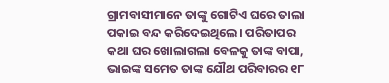ଗ୍ରାମବାସୀମାନେ ତାଙ୍କୁ ଗୋଟିଏ ଘରେ ତାଲା ପକାଇ ବନ୍ଦ କରିଦେଇଥିଲେ। ପରିତାପର କଥା ଘର ଖୋଲାଗଲା ବେଳକୁ ତାଙ୍କ ବାପା, ଭାଇଙ୍କ ସମେତ ତାଙ୍କ ଯୌଥ ପରିବାରର ୧୮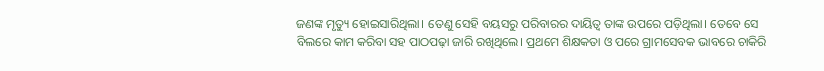ଜଣଙ୍କ ମୃତ୍ୟୁ ହୋଇସାରିଥିଲା। ତେଣୁ ସେହି ବୟସରୁ ପରିବାରର ଦାୟିତ୍ବ ତାଙ୍କ ଉପରେ ପଡ଼ିଥିଲା। ତେବେ ସେ ବିଲରେ କାମ କରିବା ସହ ପାଠପଢ଼ା ଜାରି ରଖିଥିଲେ। ପ୍ରଥମେ ଶିକ୍ଷକତା ଓ ପରେ ଗ୍ରାମସେବକ ଭାବରେ ଚାକିରି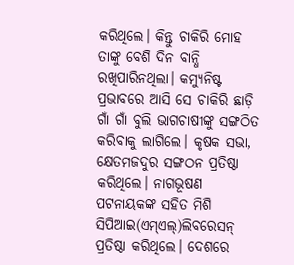କରିଥିଲେ। କିନ୍ତୁ ଚାକିରି ମୋହ ତାଙ୍କୁ ବେଶି ଦିନ ବାନ୍ଧି ରଖିପାରିନଥିଲା। କମ୍ୟୁନିଷ୍ଟ ପ୍ରଭାବରେ ଆସି ସେ ଚାକିରି ଛାଡ଼ି ଗାଁ ଗାଁ ବୁଲି ଭାଗଚାଷୀଙ୍କୁ ସଙ୍ଗଠିତ କରିବାକୁ ଲାଗିଲେ। କୃଷକ ସଭା, କ୍ଷେତମଜଦୁର ସଙ୍ଗଠନ ପ୍ରତିଷ୍ଠା କରିଥିଲେ। ନାଗଭୂଷଣ ପଟନାୟକଙ୍କ ସହିତ ମିଶି ସିପିଆଇ(ଏମ୍‌ଏଲ୍‌)ଲିବରେସନ୍‌ ପ୍ରତିଷ୍ଠା କରିଥିଲେ। ଦେଶରେ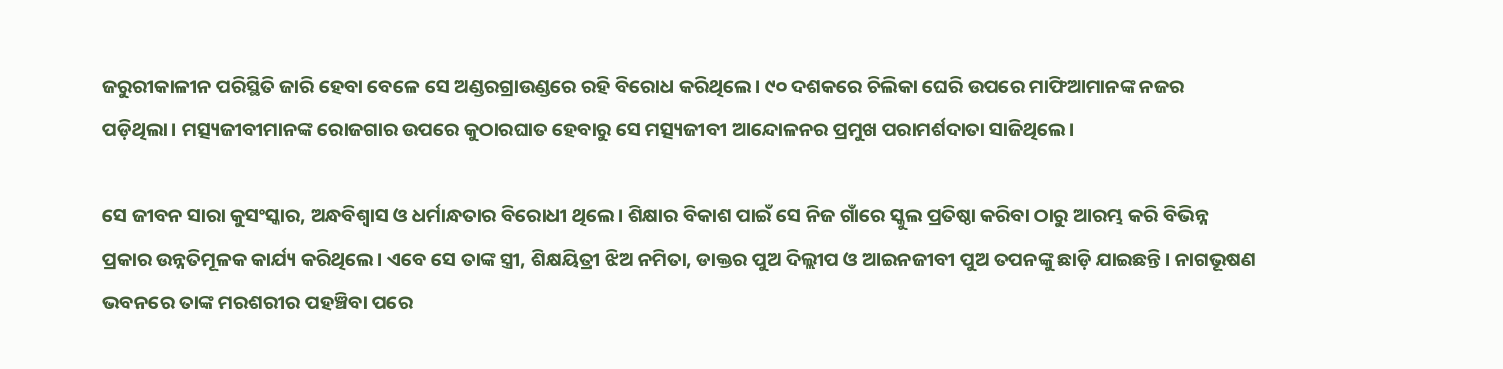ଜରୁରୀକାଳୀନ ପରିସ୍ଥିତି ଜାରି ହେବା ବେଳେ ସେ ଅଣ୍ଡରଗ୍ରାଉଣ୍ଡରେ ରହି ବିରୋଧ କରିଥିଲେ। ୯୦ ଦଶକରେ ଚିଲିକା ଘେରି ଉପରେ ମାଫିଆମାନଙ୍କ ନଜର ପଡ଼ିଥିଲା। ମତ୍ସ୍ୟଜୀବୀମାନଙ୍କ ରୋଜଗାର ଉପରେ କୁଠାରଘାତ ହେବାରୁ ସେ ମତ୍ସ୍ୟଜୀବୀ ଆନ୍ଦୋଳନର ପ୍ରମୁଖ ପରାମର୍ଶଦାତା ସାଜିଥିଲେ।

ସେ ଜୀବନ ସାରା କୁସଂସ୍କାର, ଅନ୍ଧବିଶ୍ବାସ ଓ ଧର୍ମାନ୍ଧତାର ବିରୋଧୀ ଥିଲେ। ଶିକ୍ଷାର ବିକାଶ ପାଇଁ ସେ ନିଜ ଗାଁରେ ସ୍କୁଲ ପ୍ରତିଷ୍ଠା କରିବା ଠାରୁ ଆରମ୍ଭ କରି ବିଭିନ୍ନ ପ୍ରକାର ଉନ୍ନତିମୂଳକ କାର୍ଯ୍ୟ କରିଥିଲେ। ଏବେ ସେ ତାଙ୍କ ସ୍ତ୍ରୀ, ଶିକ୍ଷୟିତ୍ରୀ ଝିଅ ନମିତା, ଡାକ୍ତର ପୁଅ ଦିଲ୍ଲୀପ ଓ ଆଇନଜୀବୀ ପୁଅ ତପନଙ୍କୁ ଛାଡ଼ି ଯାଇଛନ୍ତି। ନାଗଭୂଷଣ ଭବନରେ ତାଙ୍କ ମରଶରୀର ପହଞ୍ଚିବା ପରେ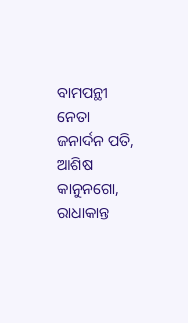ବାମପନ୍ଥୀ ନେତା ଜନାର୍ଦନ ପତି, ଆଶିଷ କାନୁନଗୋ, ରାଧାକାନ୍ତ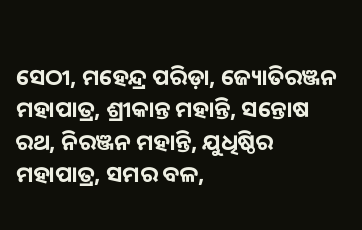ସେଠୀ, ମହେନ୍ଦ୍ର ପରିଡ଼ା, ଜ୍ୟୋତିରଞ୍ଜନ ମହାପାତ୍ର, ଶ୍ରୀକାନ୍ତ ମହାନ୍ତି, ସନ୍ତୋଷ ରଥ, ନିରଞ୍ଜନ ମହାନ୍ତି, ଯୁଧିଷ୍ଠିର ମହାପାତ୍ର, ସମର ବଳ,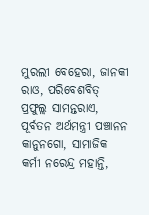ମୁରଲୀ ବେହେରା, ଜାନକୀ ରାଓ, ପରିବେଶବିତ୍‌ ପ୍ରଫୁଲ୍ଲ ସାମନ୍ତରାଏ, ପୂର୍ବତନ ଅର୍ଥମନ୍ତ୍ରୀ ପଞ୍ଚାନନ କାନୁନଗୋ, ସାମାଜିକ କର୍ମୀ ନରେନ୍ଦ୍ର ମହାନ୍ତି,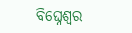ବିଘ୍ନେଶ୍ବର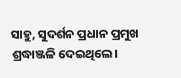ସାହୁ, ସୁଦର୍ଶନ ପ୍ରଧାନ ପ୍ରମୁଖ ଶ୍ରଦ୍ଧାଞ୍ଜଳି ଦେଇଥିଲେ।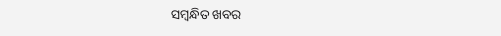ସମ୍ବନ୍ଧିତ ଖବର